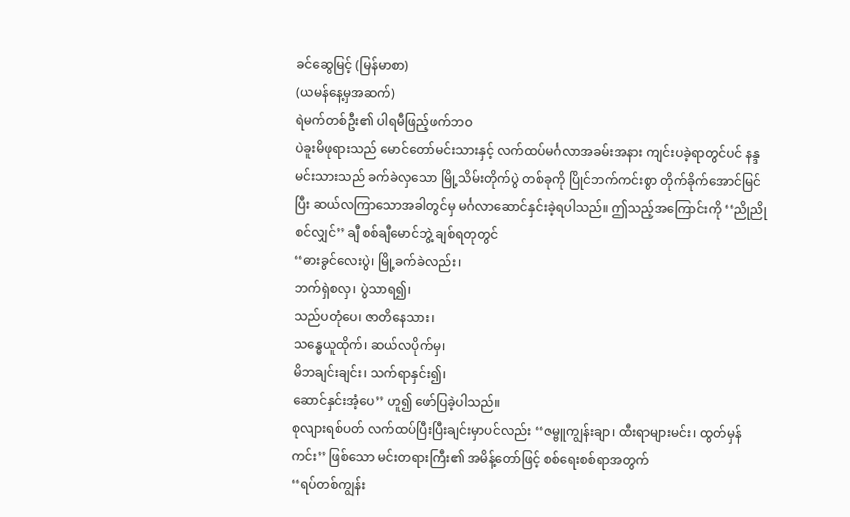ခင်ဆွေမြင့် (မြန်မာစာ)
(ယမန်နေ့မှအဆက်)
ရဲမက်တစ်ဦး၏ ပါရမီဖြည့်ဖက်ဘဝ
ပဲခူးမိဖုရားသည် မောင်တော်မင်းသားနှင့် လက်ထပ်မင်္ဂလာအခမ်းအနား ကျင်းပခဲ့ရာတွင်ပင် နန္ဒမင်းသားသည် ခက်ခဲလှသော မြို့သိမ်းတိုက်ပွဲ တစ်ခုကို ပြိုင်ဘက်ကင်းစွာ တိုက်ခိုက်အောင်မြင် ပြီး ဆယ်လကြာသောအခါတွင်မှ မင်္ဂလာဆောင်နှင်းခဲ့ရပါသည်။ ဤသည့်အကြောင်းကို ‘‘ညိုညို စင်လျှင်’’ ချီ စစ်ချီမောင်ဘွဲ့ ချစ်ရတုတွင်
‘‘ဓားခွင်လေးပွဲ၊ မြို့ခက်ခဲလည်း၊
ဘက်ရှဲစလှ၊ ပွဲသာရ၍၊
သည်ပတုံပေ၊ ဇာတိနေသား၊
သန္ဓေယူထိုက်၊ ဆယ်လပိုက်မှ၊
မိဘချင်းချင်း၊ သက်ရာနှင်း၍၊
ဆောင်နှင်းအံ့ပေ’’ ဟူ၍ ဖော်ပြခဲ့ပါသည်။
စုလျားရစ်ပတ် လက်ထပ်ပြီးပြီးချင်းမှာပင်လည်း ‘‘ဇမ္ဗူကျွန်းချာ၊ ထီးရာများမင်း၊ ထွတ်မှန်ကင်း’’ ဖြစ်သော မင်းတရားကြီး၏ အမိန့်တော်ဖြင့် စစ်ရေးစစ်ရာအတွက်
‘‘ရပ်တစ်ကျွန်း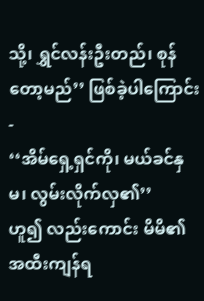သို့၊ ရွှင်လန်းဦးတည်၊ စုန်တော့မည်’’ ဖြစ်ခဲ့ပါကြောင်း-
‘‘အိမ်ရှေ့ရှင်ကို၊ မယ်ခင်နှမ၊ လွမ်းလိုက်လှ၏’’
ဟူ၍ လည်းကောင်း မိမိ၏ အထီးကျန်ရ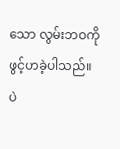သော လွမ်းဘဝကို ဖွင့်ဟခဲ့ပါသည်။
ပဲ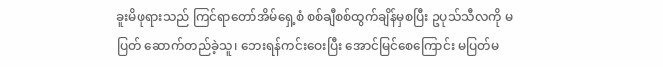ခူးမိဖုရားသည် ကြင်ရာတော်အိမ်ရှေ့စံ စစ်ချီစစ်ထွက်ချိန်မှစပြီး ဥပုသ်သီလကို မပြတ် ဆောက်တည်ခဲ့သူ၊ ဘေးရန်ကင်းဝေးပြီး အောင်မြင်စေကြောင်း မပြတ်မ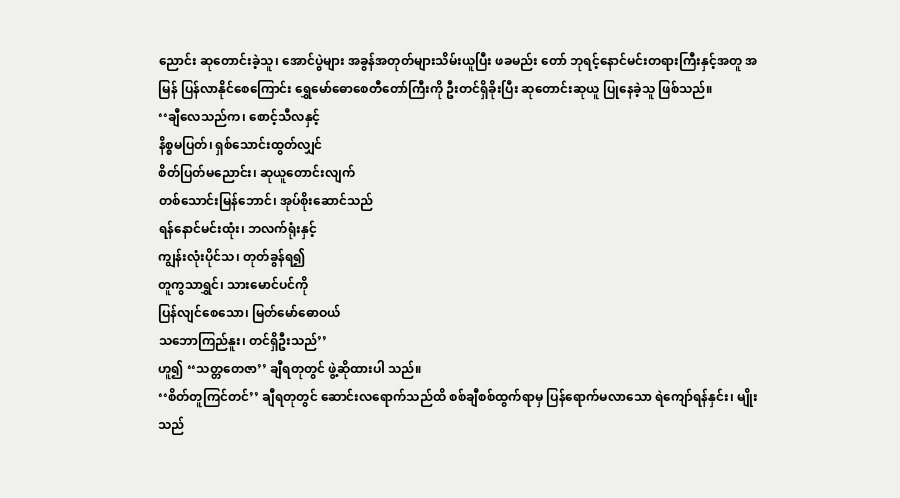ညောင်း ဆုတောင်းခဲ့သူ၊ အောင်ပွဲများ အခွန်အတုတ်များသိမ်းယူပြီး ဖခမည်း တော် ဘုရင့်နောင်မင်းတရားကြီးနှင့်အတူ အမြန် ပြန်လာနိုင်စေကြောင်း ရွှေမော်ဓောစေတီတော်ကြီးကို ဦးတင်ရှိခိုးပြီး ဆုတောင်းဆုယူ ပြုနေခဲ့သူ ဖြစ်သည်။
‘‘ချီလေသည်က၊ စောင့်သီလနှင့်
နိစ္စမပြတ်၊ ရှစ်သောင်းထွတ်လျှင်
စိတ်ပြတ်မညောင်း၊ ဆုယူတောင်းလျက်
တစ်သောင်းမြန်ဘောင်၊ အုပ်စိုးဆောင်သည်
ရန်နောင်မင်းထုံး၊ ဘလက်ရုံးနှင့်
ကျွန်းလုံးပိုင်သ၊ တုတ်ခွန်ရ၍
တူကွသာရွှင်၊ သားမောင်ပင်ကို
ပြန်လျင်စေသော၊ မြတ်မော်ဓောဝယ်
သဘောကြည်နူး၊ တင်ရှိဦးသည်’’
ဟူ၍ ‘‘သတ္တတေဇာ’’ ချီရတုတွင် ဖွဲ့ဆိုထားပါ သည်။
‘‘စိတ်တူကြင်တင်’’ ချီရတုတွင် ဆောင်းလရောက်သည်ထိ စစ်ချီစစ်ထွက်ရာမှ ပြန်ရောက်မလာသော ရဲကျော်ရန်နှင်း၊ မျိုးသည်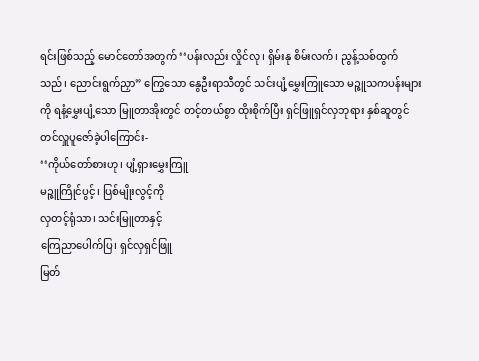ရင်းဖြစ်သည့် မောင်တော်အတွက် ‘‘ပန်းလည်း လှိုင်လု၊ ရှိမ်းနု စိမ်းလက်၊ ညွန့်သစ်ထွက်သည်၊ ညောင်းရွက်ညှာ” ကြွေသော နွေဦးရာသီတွင် သင်းပျံ့မွှေးကြူသော မဉ္ဇူသကပန်းများကို ရနံ့မွှေးပျံ့သော မြူတာအိုးတွင် တင့်တယ်စွာ ထိုးစိုက်ပြီး ရှင်ဖြူရှင်လှဘုရား နှစ်ဆူတွင် တင်လှူပူဇော်ခဲ့ပါကြောင်း-
‘‘ကိုယ်တော်စားဟု၊ ပျံ့ရှားမွှေးကြူ
မဉ္ဇူကြိုင်ပွင့်၊ ပြစ်မျိုးလွင့်ကို
လှတင့်ရုံသာ၊ သင်းမြူတာနှင့်
ကြေညာပေါက်ပြ၊ ရှင်လှရှင်ဖြူ
မြတ်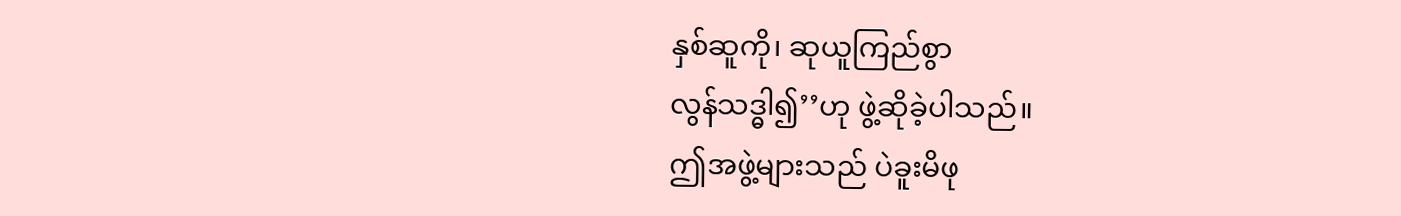နှစ်ဆူကို၊ ဆုယူကြည်စွာ
လွန်သဒ္ဓါ၍’’ဟု ဖွဲ့ဆိုခဲ့ပါသည်။
ဤအဖွဲ့များသည် ပဲခူးမိဖု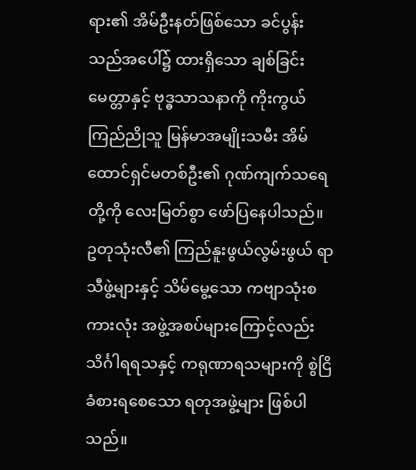ရား၏ အိမ်ဦးနတ်ဖြစ်သော ခင်ပွန်းသည်အပေါ်၌ ထားရှိသော ချစ်ခြင်းမေတ္တာနှင့် ဗုဒ္ဓသာသနာကို ကိုးကွယ်ကြည်ညိုသူ မြန်မာအမျိုးသမီး အိမ်ထောင်ရှင်မတစ်ဦး၏ ဂုဏ်ကျက်သရေတို့ကို လေးမြတ်စွာ ဖော်ပြနေပါသည်။ ဥတုသုံးလီ၏ ကြည်နူးဖွယ်လွမ်းဖွယ် ရာသီဖွဲ့များနှင့် သိမ်မွေ့သော ကဗျာသုံးစကားလုံး အဖွဲ့အစပ်များကြောင့်လည်း သိင်္ဂါရရသနှင့် ကရုဏာရသများကို စွဲငြိခံစားရစေသော ရတုအဖွဲ့များ ဖြစ်ပါသည်။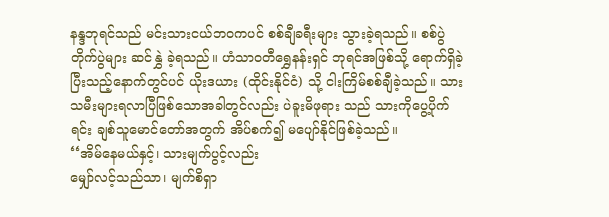နန္ဒဘုရင်သည် မင်းသားငယ်ဘဝကပင် စစ်ချီခရီးများ သွားခဲ့ရသည်။ စစ်ပွဲတိုက်ပွဲများ ဆင်နွှဲ ခဲ့ရသည်။ ဟံသာဝတီရွှေနန်းရှင် ဘုရင်အဖြစ်သို့ ရောက်ရှိခဲ့ပြီးသည့်နောက်တွင်ပင် ယိုးဒယား (ထိုင်းနိုင်ငံ) သို့ ငါးကြိမ်စစ်ချီခဲ့သည်။ သားသမီးများရလာပြီဖြစ်သောအခါတွင်လည်း ပဲခူးမိဖုရား သည် သားကိုပွေ့ပိုက်ရင်း ချစ်သူမောင်တော်အတွက် အိပ်စက်၍ မပျော်နိုင်ဖြစ်ခဲ့သည်။
‘‘အိမ်နေမယ်နှင့်၊ သားမျက်ပွင့်လည်း
မျှော်လင့်သည်သာ၊ မျက်စိရှာ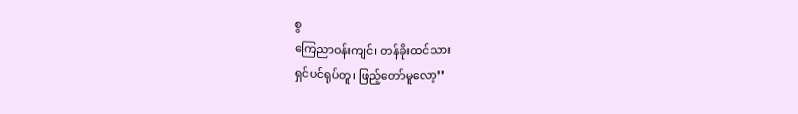စွ
ကြေညာဝန်းကျင်၊ တန်ခိုးထင်သား
ရှင်ပင်ရုပ်တူ၊ ဖြည့်တော်မူလော့’’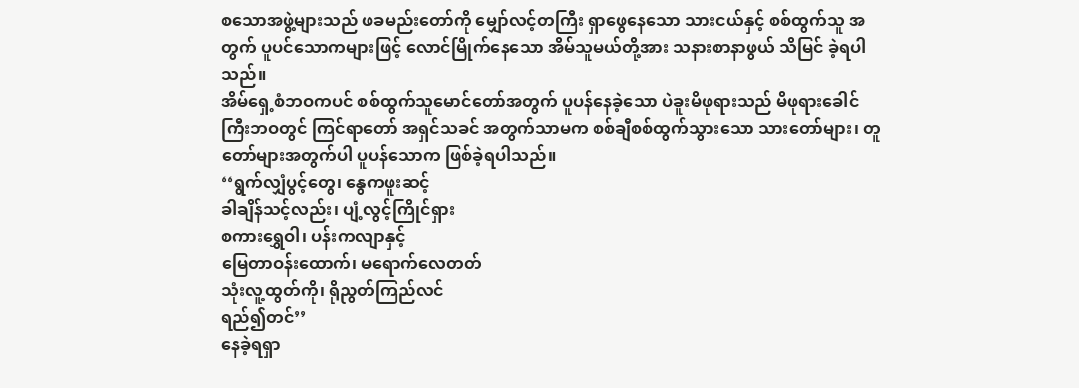စသောအဖွဲ့များသည် ဖခမည်းတော်ကို မျှော်လင့်တကြီး ရှာဖွေနေသော သားငယ်နှင့် စစ်ထွက်သူ အတွက် ပူပင်သောကများဖြင့် လောင်မြိုက်နေသော အိမ်သူမယ်တို့အား သနားစာနာဖွယ် သိမြင် ခဲ့ရပါသည်။
အိမ်ရှေ့စံဘဝကပင် စစ်ထွက်သူမောင်တော်အတွက် ပူပန်နေခဲ့သော ပဲခူးမိဖုရားသည် မိဖုရားခေါင်ကြီးဘဝတွင် ကြင်ရာတော် အရှင်သခင် အတွက်သာမက စစ်ချီစစ်ထွက်သွားသော သားတော်များ၊ တူတော်များအတွက်ပါ ပူပန်သောက ဖြစ်ခဲ့ရပါသည်။
‘‘ရွက်လျှံပွင့်တွေ၊ နွေကဖူးဆင့်
ခါချိန်သင့်လည်း၊ ပျံ့လွင့်ကြိုင်ရှား
စကားရွှေဝါ၊ ပန်းကလျာနှင့်
မြေတာဝန်းထောက်၊ မရောက်လေတတ်
သုံးလူ့ထွတ်ကို၊ ရိုညွတ်ကြည်လင်
ရည်၍တင်’’
နေခဲ့ရရှာ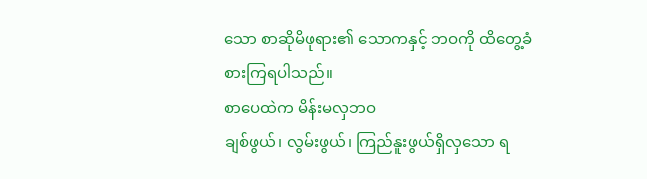သော စာဆိုမိဖုရား၏ သောကနှင့် ဘဝကို ထိတွေ့ခံစားကြရပါသည်။
စာပေထဲက မိန်းမလှဘဝ
ချစ်ဖွယ်၊ လွမ်းဖွယ်၊ ကြည်နူးဖွယ်ရှိလှသော ရ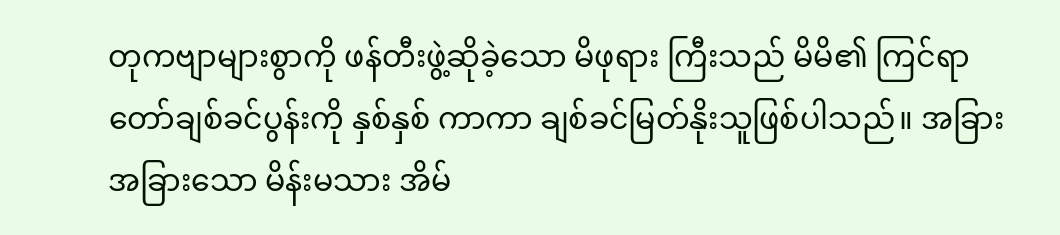တုကဗျာများစွာကို ဖန်တီးဖွဲ့ဆိုခဲ့သော မိဖုရား ကြီးသည် မိမိ၏ ကြင်ရာတော်ချစ်ခင်ပွန်းကို နှစ်နှစ် ကာကာ ချစ်ခင်မြတ်နိုးသူဖြစ်ပါသည်။ အခြား အခြားသော မိန်းမသား အိမ်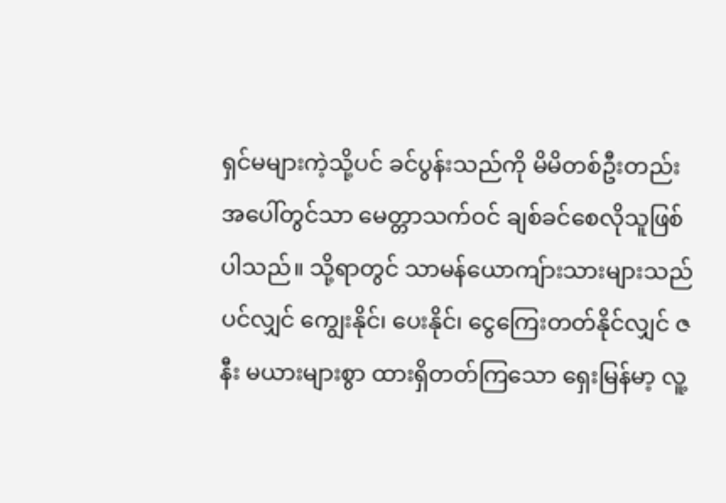ရှင်မများကဲ့သို့ပင် ခင်ပွန်းသည်ကို မိမိတစ်ဦးတည်းအပေါ်တွင်သာ မေတ္တာသက်ဝင် ချစ်ခင်စေလိုသူဖြစ်ပါသည်။ သို့ရာတွင် သာမန်ယောကျ်ားသားများသည်ပင်လျှင် ကျွေးနိုင်၊ ပေးနိုင်၊ ငွေကြေးတတ်နိုင်လျှင် ဇနီး မယားများစွာ ထားရှိတတ်ကြသော ရှေးမြန်မာ့ လူ့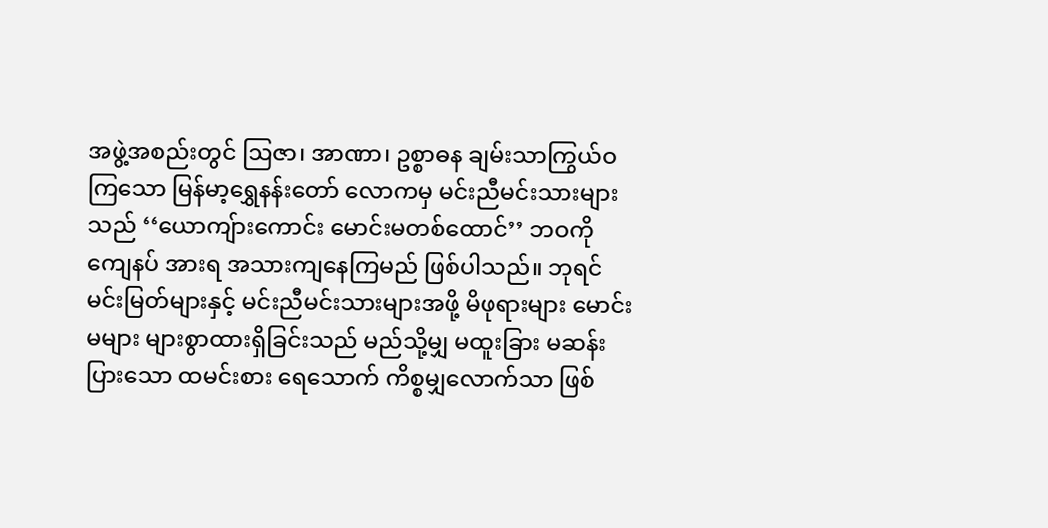အဖွဲ့အစည်းတွင် ဩဇာ၊ အာဏာ၊ ဥစ္စာဓန ချမ်းသာကြွယ်ဝကြသော မြန်မာ့ရွှေနန်းတော် လောကမှ မင်းညီမင်းသားများသည် ‘‘ယောကျ်ားကောင်း မောင်းမတစ်ထောင်’’ ဘဝကို ကျေနပ် အားရ အသားကျနေကြမည် ဖြစ်ပါသည်။ ဘုရင်မင်းမြတ်များနှင့် မင်းညီမင်းသားများအဖို့ မိဖုရားများ မောင်းမများ များစွာထားရှိခြင်းသည် မည်သို့မျှ မထူးခြား မဆန်းပြားသော ထမင်းစား ရေသောက် ကိစ္စမျှလောက်သာ ဖြစ်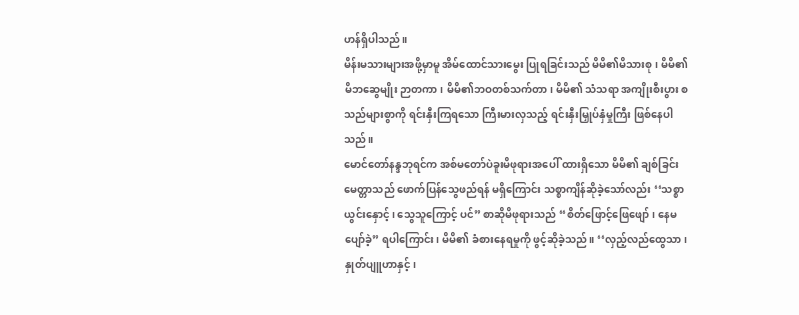ဟန်ရှိပါသည်။
မိန်းမသားများအဖို့မှာမူ အိမ်ထောင်သားမွေး ပြုရခြင်းသည် မိမိ၏မိသားစု၊ မိမိ၏ မိဘဆွေမျိုး ဉာတကာ၊ မိမိ၏ဘဝတစ်သက်တာ၊ မိမိ၏ သံသရာ အကျိုးစီးပွား စသည်များစွာကို ရင်းနှီးကြရသော ကြီးမားလှသည့် ရင်းနှီးမြှုပ်နှံမှုကြီး ဖြစ်နေပါသည်။
မောင်တော်နန္ဒဘုရင်က အစ်မတော်ပဲခူးမိဖုရားအပေါ် ထားရှိသော မိမိ၏ ချစ်ခြင်းမေတ္တာသည် ဖောက်ပြန်သွေဖည်ရန် မရှိကြောင်း သစ္စာကျိန်ဆိုခဲ့သော်လည်း ‘‘သစ္စာယွင်းနှောင့်၊ သွေသူကြောင့် ပင်” စာဆိုမိဖုရားသည် ‘‘စိတ်ဖြောင့်ဖြေဖျော်၊ နေမပျော်ခဲ့” ရပါကြောင်း၊ မိမိ၏ ခံစားနေရမှုကို ဖွင့်ဆိုခဲ့သည်။ ‘‘လှည့်လည်ထွေသာ၊ နှုတ်ပျူဟာနှင့်၊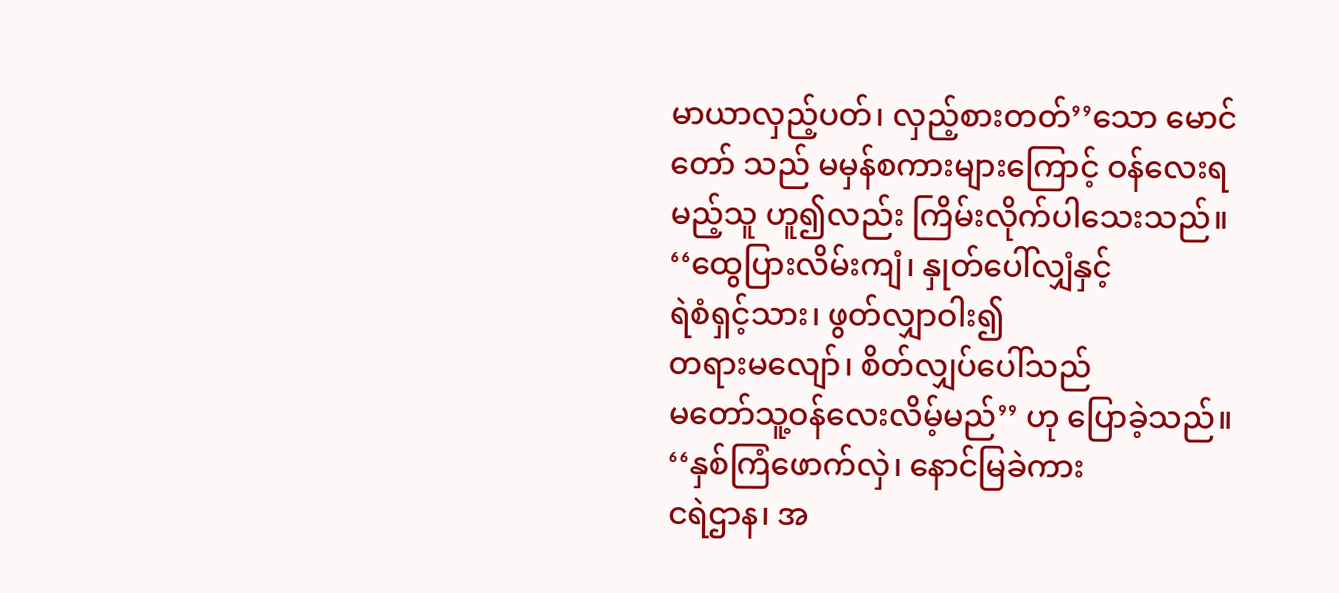မာယာလှည့်ပတ်၊ လှည့်စားတတ်’’သော မောင်တော် သည် မမှန်စကားများကြောင့် ဝန်လေးရမည့်သူ ဟူ၍လည်း ကြိမ်းလိုက်ပါသေးသည်။
‘‘ထွေပြားလိမ်းကျံ၊ နှုတ်ပေါ်လျှံနှင့်
ရဲစံရှင့်သား၊ ဖွတ်လျှာဝါး၍
တရားမလျော်၊ စိတ်လျှပ်ပေါ်သည်
မတော်သူ့ဝန်လေးလိမ့်မည်’’ ဟု ပြောခဲ့သည်။
‘‘နှစ်ကြံဖောက်လှဲ၊ နောင်မြခဲကား
ငရဲဌာန၊ အ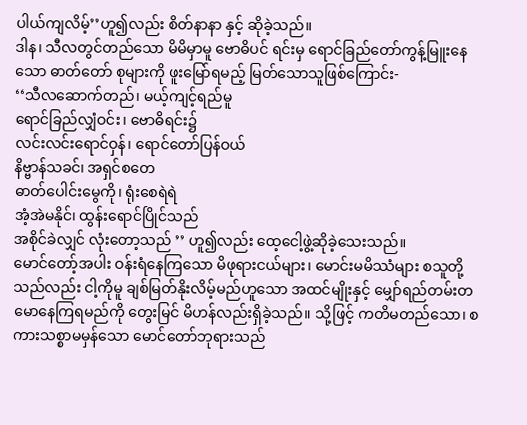ပါယ်ကျလိမ့်’’ဟူ၍လည်း စိတ်နာနာ နှင့် ဆိုခဲ့သည်။
ဒါန၊ သီလတွင်တည်သော မိမိမှာမူ ဗောဓိပင် ရင်းမှ ရောင်ခြည်တော်ကွန့်မြူးနေသော ဓာတ်တော် စုများကို ဖူးမြော်ရမည့် မြတ်သောသူဖြစ်ကြောင်း-
‘‘သီလဆောက်တည်၊ မယ့်ကျင့်ရည်မူ
ရောင်ခြည်လျှံဝင်း၊ ဗောဓိရင်း၌
လင်းလင်းရောင်ဝှန်၊ ရောင်တော်ပြန်ဝယ်
နိဗ္ဗာန်သခင်၊ အရှင်စတေ
ဓာတ်ပေါင်းမွေကို၊ ရုံးစေရဲရဲ
အံ့အဲမနိုင်၊ ထွန်းရောင်ပြိုင်သည်
အစိုင်ခဲလျှင် လုံးတော့သည် ’’ ဟူ၍လည်း ထေ့ငေါ့ဖွဲ့ဆိုခဲ့သေးသည်။
မောင်တော့်အပါး ဝန်းရံနေကြသော မိဖုရားငယ်များ၊ မောင်းမမိဿံများ စသူတို့သည်လည်း ငါ့ကိုမူ ချစ်မြတ်နိုးလိမ့်မည်ဟူသော အထင်မျိုးနှင့် မျှော်ရည်တမ်းတမောနေကြရမည်ကို တွေးမြင် မိဟန်လည်းရှိခဲ့သည်။ သို့ဖြင့် ကတိမတည်သော၊ စကားသစ္စာမမှန်သော မောင်တော်ဘုရားသည်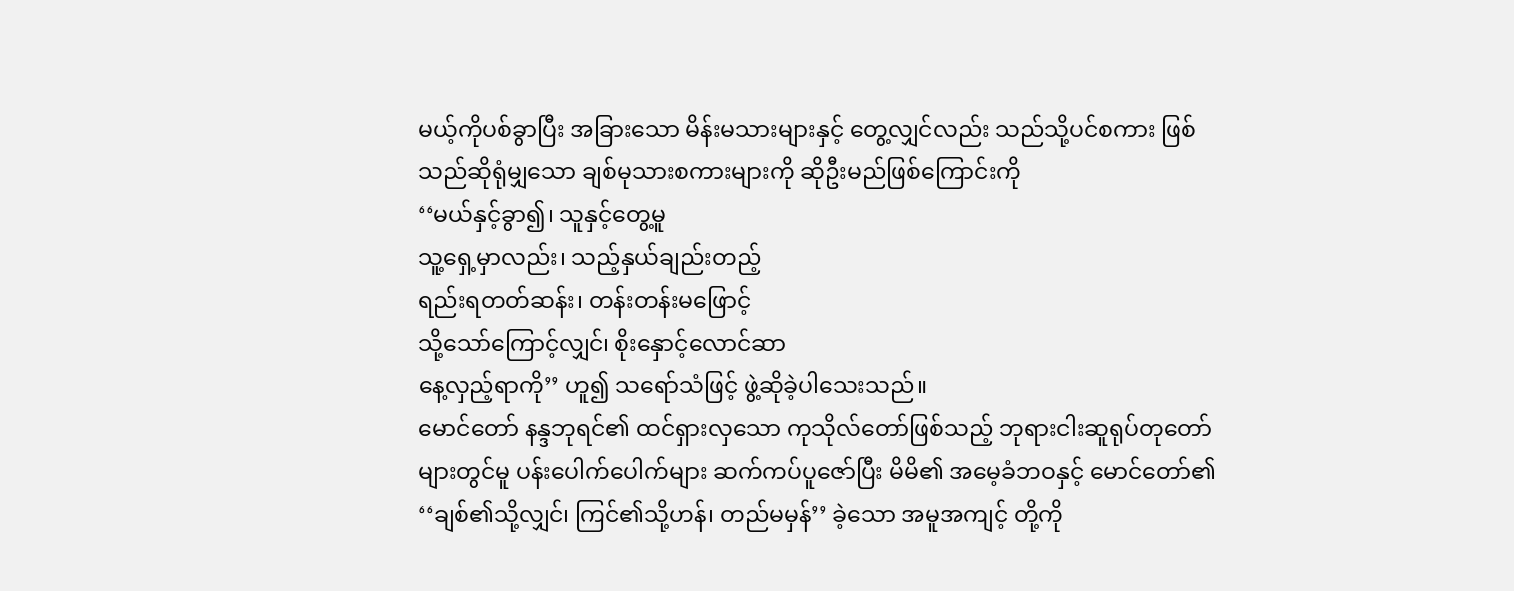မယ့်ကိုပစ်ခွာပြီး အခြားသော မိန်းမသားများနှင့် တွေ့လျှင်လည်း သည်သို့ပင်စကား ဖြစ်သည်ဆိုရုံမျှသော ချစ်မုသားစကားများကို ဆိုဦးမည်ဖြစ်ကြောင်းကို
‘‘မယ်နှင့်ခွာ၍၊ သူနှင့်တွေ့မူ
သူ့ရှေ့မှာလည်း၊ သည့်နှယ်ချည်းတည့်
ရည်းရတတ်ဆန်း၊ တန်းတန်းမဖြောင့်
သို့သော်ကြောင့်လျှင်၊ စိုးနှောင့်လောင်ဆာ
နေ့လှည့်ရာကို’’ ဟူ၍ သရော်သံဖြင့် ဖွဲ့ဆိုခဲ့ပါသေးသည်။
မောင်တော် နန္ဒဘုရင်၏ ထင်ရှားလှသော ကုသိုလ်တော်ဖြစ်သည့် ဘုရားငါးဆူရုပ်တုတော် များတွင်မူ ပန်းပေါက်ပေါက်များ ဆက်ကပ်ပူဇော်ပြီး မိမိ၏ အမေ့ခံဘဝနှင့် မောင်တော်၏ ‘‘ချစ်၏သို့လျှင်၊ ကြင်၏သို့ဟန်၊ တည်မမှန်’’ ခဲ့သော အမူအကျင့် တို့ကို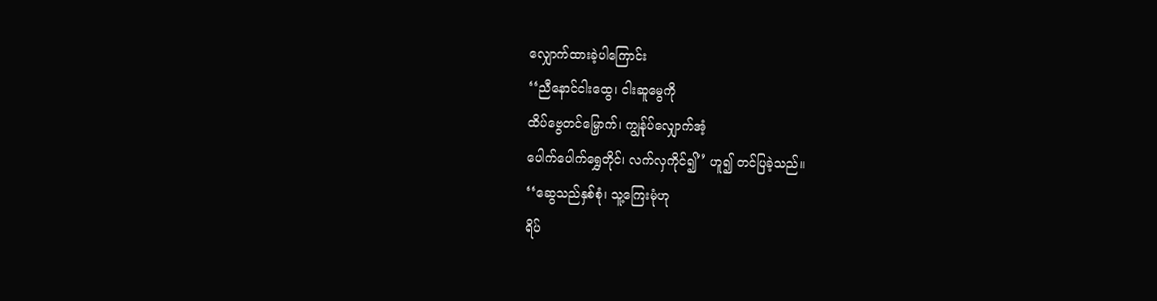လျှောက်ထားခဲ့ပါကြောင်း
‘‘ညီနောင်ငါးထွေ၊ ငါးဆူမွေကို
ထိပ်ဗွေတင်မြှောက်၊ ကျွန်ုပ်လျှောက်အံ့
ပေါက်ပေါက်ရွှေတိုင်၊ လက်လှကိုင်၍’’ ဟူ၍ တင်ပြခဲ့သည်။
‘‘ဆွေသည်နှစ်စုံ၊ သူ့ကြေးမုံဟု
ရိပ်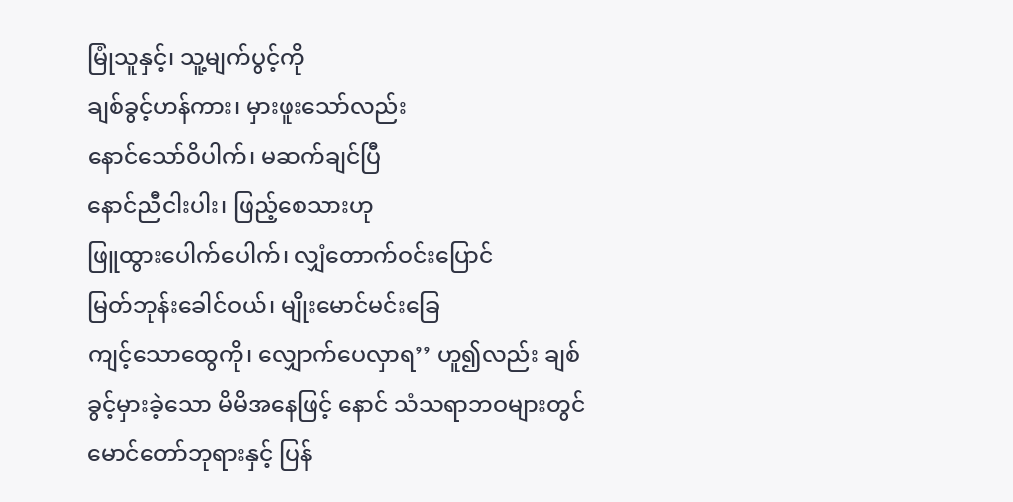မြုံသူနှင့်၊ သူ့မျက်ပွင့်ကို
ချစ်ခွင့်ဟန်ကား၊ မှားဖူးသော်လည်း
နောင်သော်ဝိပါက်၊ မဆက်ချင်ပြီ
နောင်ညီငါးပါး၊ ဖြည့်စေသားဟု
ဖြူထွားပေါက်ပေါက်၊ လျှံတောက်ဝင်းပြောင်
မြတ်ဘုန်းခေါင်ဝယ်၊ မျိုးမောင်မင်းခြေ
ကျင့်သောထွေကို၊ လျှောက်ပေလှာရ’’ ဟူ၍လည်း ချစ်ခွင့်မှားခဲ့သော မိမိအနေဖြင့် နောင် သံသရာဘဝများတွင် မောင်တော်ဘုရားနှင့် ပြန်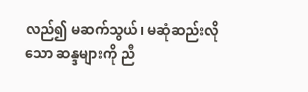လည်၍ မဆက်သွယ်၊ မဆုံဆည်းလိုသော ဆန္ဒများကို ညီ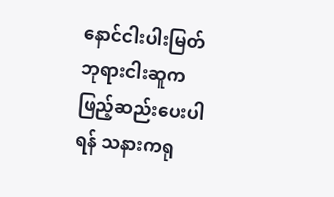နောင်ငါးပါးမြတ်ဘုရားငါးဆူက ဖြည့်ဆည်းပေးပါရန် သနားကရု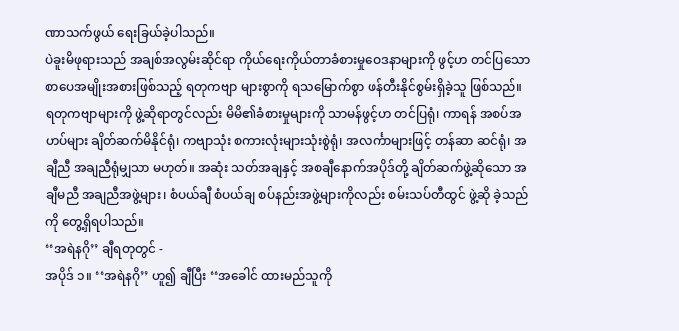ဏာသက်ဖွယ် ရေးခြယ်ခဲ့ပါသည်။
ပဲခူးမိဖုရားသည် အချစ်အလွမ်းဆိုင်ရာ ကိုယ်ရေးကိုယ်တာခံစားမှုဝေဒနာများကို ဖွင့်ဟ တင်ပြသော စာပေအမျိုးအစားဖြစ်သည့် ရတုကဗျာ များစွာကို ရသမြောက်စွာ ဖန်တီးနိုင်စွမ်းရှိခဲ့သူ ဖြစ်သည်။ ရတုကဗျာများကို ဖွဲ့ဆိုရာတွင်လည်း မိမိ၏ခံစားမှုများကို သာမန်ဖွင့်ဟ တင်ပြရုံ၊ ကာရန် အစပ်အဟပ်များ ချိတ်ဆက်မိနိုင်ရုံ၊ ကဗျာသုံး စကားလုံးများသုံးစွဲရုံ၊ အလင်္ကာများဖြင့် တန်ဆာ ဆင်ရုံ၊ အချီညီ အချညီရုံမျှသာ မဟုတ်။ အဆုံး သတ်အချနှင့် အစချီနောက်အပိုဒ်တို့ ချိတ်ဆက်ဖွဲ့ဆိုသော အချီမညီ အချညီအဖွဲ့များ၊ စံပယ်ချီ စံပယ်ချ စပ်နည်းအဖွဲ့များကိုလည်း စမ်းသပ်တီထွင် ဖွဲ့ဆို ခဲ့သည်ကို တွေ့ရှိရပါသည်။
‘‘အရဲနဂို’’ ချီရတုတွင် -
အပိုဒ် ၁။ ‘‘အရဲနဂို’’ ဟူ၍ ချီပြီး ‘‘အခေါင် ထားမည်သူကို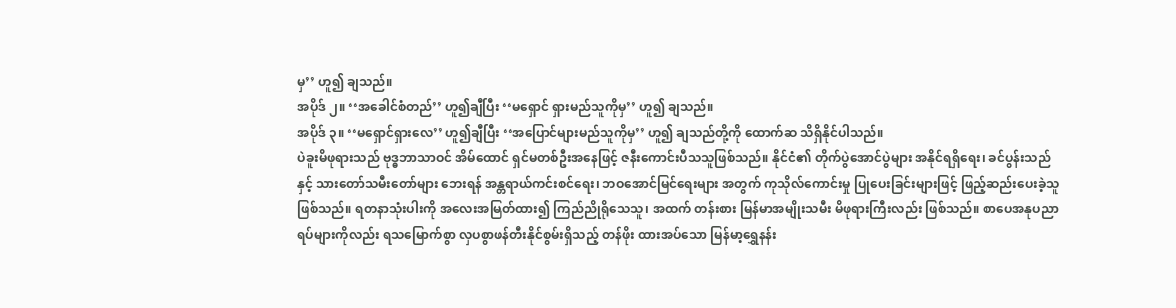မှ’’ ဟူ၍ ချသည်။
အပိုဒ် ၂။ ‘‘အခေါင်စံတည်’’ ဟူ၍ချီပြီး ‘‘မရှောင် ရှားမည်သူကိုမှ’’ ဟူ၍ ချသည်။
အပိုဒ် ၃။ ‘‘မရှောင်ရှားလေ’’ ဟူ၍ချီပြီး ‘‘အပြောင်များမည်သူကိုမှ’’ ဟူ၍ ချသည်တို့ကို ထောက်ဆ သိရှိနိုင်ပါသည်။
ပဲခူးမိဖုရားသည် ဗုဒ္ဓဘာသာဝင် အိမ်ထောင် ရှင်မတစ်ဦးအနေဖြင့် ဇနီးကောင်းပီသသူဖြစ်သည်။ နိုင်ငံ၏ တိုက်ပွဲအောင်ပွဲများ အနိုင်ရရှိရေး၊ ခင်ပွန်းသည်နှင့် သားတော်သမီးတော်များ ဘေးရန် အန္တရာယ်ကင်းစင်ရေး၊ ဘဝအောင်မြင်ရေးများ အတွက် ကုသိုလ်ကောင်းမှု ပြုပေးခြင်းများဖြင့် ဖြည့်ဆည်းပေးခဲ့သူဖြစ်သည်။ ရတနာသုံးပါးကို အလေးအမြတ်ထား၍ ကြည်ညိုရိုသေသူ၊ အထက် တန်းစား မြန်မာအမျိုးသမီး မိဖုရားကြီးလည်း ဖြစ်သည်။ စာပေအနုပညာရပ်များကိုလည်း ရသမြောက်စွာ လှပစွာဖန်တီးနိုင်စွမ်းရှိသည့် တန်ဖိုး ထားအပ်သော မြန်မာ့ရွှေနန်း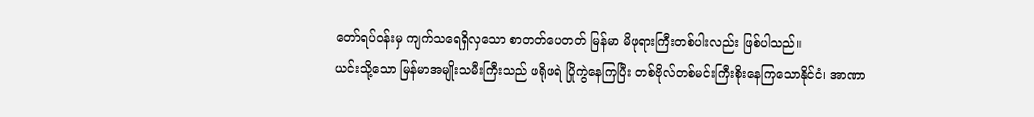တော်ရပ်ဝန်းမှ ကျက်သရေရှိလှသော စာတတ်ပေတတ် မြန်မာ မိဖုရားကြီးတစ်ပါးလည်း ဖြစ်ပါသည်။
ယင်းသို့သော မြန်မာအမျိုးသမီးကြီးသည် ဖရိုဖရဲ ပြိုကွဲနေကြပြီး တစ်ဗိုလ်တစ်မင်းကြီးစိုးနေကြသောနိုင်ငံ၊ အာဏာ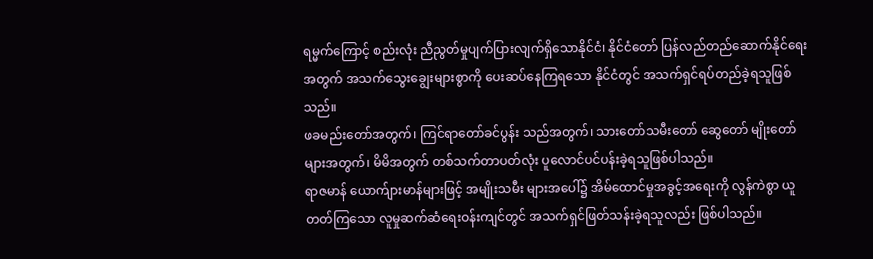ရမ္မက်ကြောင့် စည်းလုံး ညီညွတ်မှုပျက်ပြားလျက်ရှိသောနိုင်ငံ၊ နိုင်ငံတော် ပြန်လည်တည်ဆောက်နိုင်ရေးအတွက် အသက်သွေးချွေးများစွာကို ပေးဆပ်နေကြရသော နိုင်ငံတွင် အသက်ရှင်ရပ်တည်ခဲ့ရသူဖြစ်သည်။
ဖခမည်းတော်အတွက်၊ ကြင်ရာတော်ခင်ပွန်း သည်အတွက်၊ သားတော်သမီးတော် ဆွေတော် မျိုးတော်များအတွက်၊ မိမိအတွက် တစ်သက်တာပတ်လုံး ပူလောင်ပင်ပန်းခဲ့ရသူဖြစ်ပါသည်။
ရာဇမာန် ယောက်ျားမာန်များဖြင့် အမျိုးသမီး များအပေါ်၌ အိမ်ထောင်မှုအခွင့်အရေးကို လွန်ကဲစွာ ယူတတ်ကြသော လူမှုဆက်ဆံရေးဝန်းကျင်တွင် အသက်ရှင်ဖြတ်သန်းခဲ့ရသူလည်း ဖြစ်ပါသည်။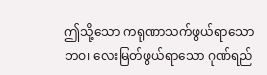ဤသို့သော ကရုဏာသက်ဖွယ်ရာသော ဘဝ၊ လေးမြတ်ဖွယ်ရာသော ဂုဏ်ရည်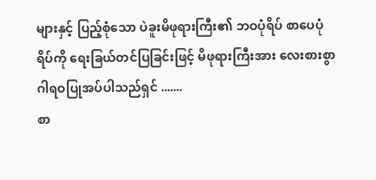များနှင့် ပြည့်စုံသော ပဲခူးမိဖုရားကြီး၏ ဘဝပုံရိပ် စာပေပုံရိပ်ကို ရေးခြယ်တင်ပြခြင်းဖြင့် မိဖုရားကြီးအား လေးစားစွာ ဂါရဝပြုအပ်ပါသည်ရှင် .......
စာ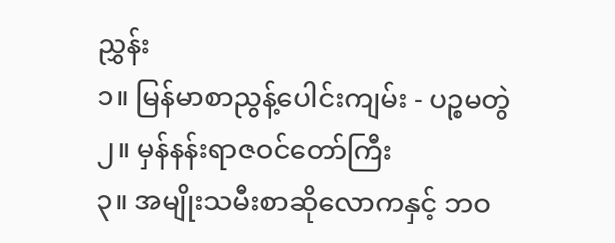ညွှန်း
၁။ မြန်မာစာညွန့်ပေါင်းကျမ်း - ပဉ္စမတွဲ
၂။ မှန်နန်းရာဇဝင်တော်ကြီး
၃။ အမျိုးသမီးစာဆိုလောကနှင့် ဘဝ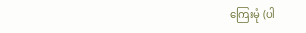ကြေးမုံ (ပါ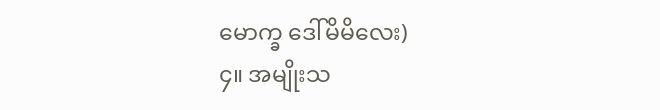မောက္ခ ဒေါ်မိမိလေး)
၄။ အမျိုးသ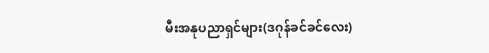မီးအနုပညာရှင်များ(ဒဂုန်ခင်ခင်လေး)